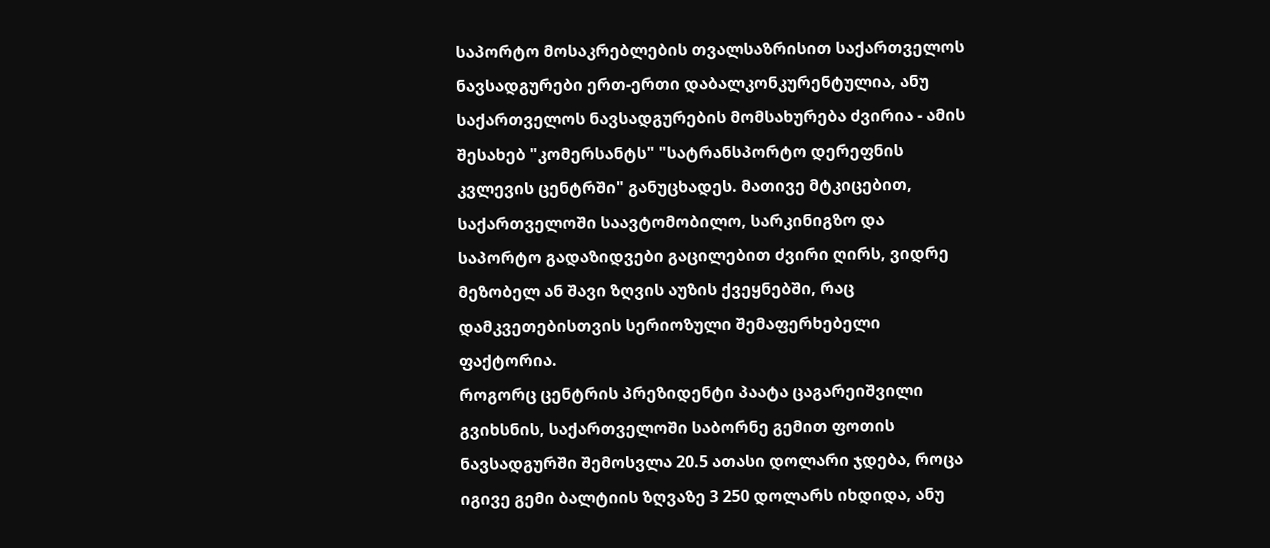საპორტო მოსაკრებლების თვალსაზრისით საქართველოს ნავსადგურები ერთ-ერთი დაბალკონკურენტულია, ანუ საქართველოს ნავსადგურების მომსახურება ძვირია - ამის შესახებ "კომერსანტს" "სატრანსპორტო დერეფნის კვლევის ცენტრში" განუცხადეს. მათივე მტკიცებით, საქართველოში საავტომობილო, სარკინიგზო და საპორტო გადაზიდვები გაცილებით ძვირი ღირს, ვიდრე მეზობელ ან შავი ზღვის აუზის ქვეყნებში, რაც დამკვეთებისთვის სერიოზული შემაფერხებელი ფაქტორია.
როგორც ცენტრის პრეზიდენტი პაატა ცაგარეიშვილი გვიხსნის, საქართველოში საბორნე გემით ფოთის ნავსადგურში შემოსვლა 20.5 ათასი დოლარი ჯდება, როცა იგივე გემი ბალტიის ზღვაზე 3 250 დოლარს იხდიდა, ანუ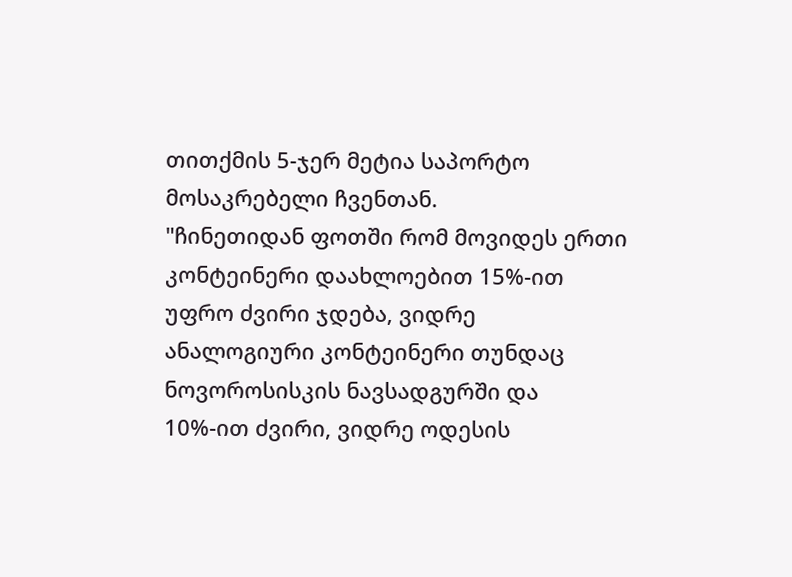თითქმის 5-ჯერ მეტია საპორტო მოსაკრებელი ჩვენთან.
"ჩინეთიდან ფოთში რომ მოვიდეს ერთი კონტეინერი დაახლოებით 15%-ით უფრო ძვირი ჯდება, ვიდრე ანალოგიური კონტეინერი თუნდაც ნოვოროსისკის ნავსადგურში და 10%-ით ძვირი, ვიდრე ოდესის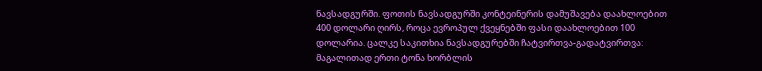ნავსადგურში. ფოთის ნავსადგურში კონტეინერის დამუშავება დაახლოებით 400 დოლარი ღირს, როცა ევროპულ ქვეყნებში ფასი დაახლოებით 100 დოლარია. ცალკე საკითხია ნავსადგურებში ჩატვირთვა-გადატვირთვა: მაგალითად ერთი ტონა ხორბლის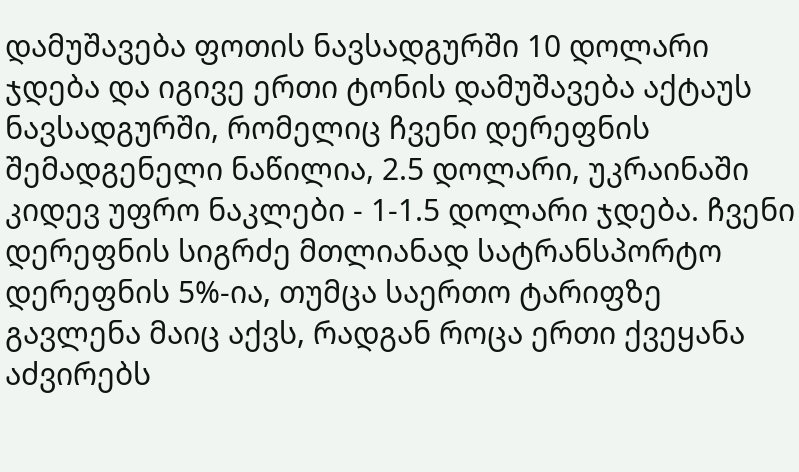დამუშავება ფოთის ნავსადგურში 10 დოლარი ჯდება და იგივე ერთი ტონის დამუშავება აქტაუს ნავსადგურში, რომელიც ჩვენი დერეფნის შემადგენელი ნაწილია, 2.5 დოლარი, უკრაინაში კიდევ უფრო ნაკლები - 1-1.5 დოლარი ჯდება. ჩვენი დერეფნის სიგრძე მთლიანად სატრანსპორტო დერეფნის 5%-ია, თუმცა საერთო ტარიფზე გავლენა მაიც აქვს, რადგან როცა ერთი ქვეყანა აძვირებს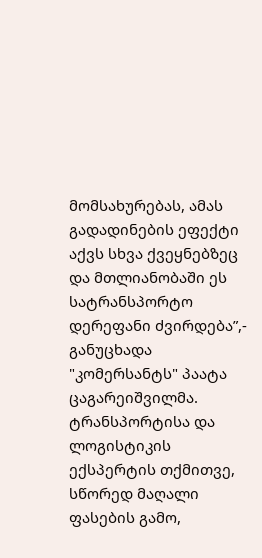მომსახურებას, ამას გადადინების ეფექტი აქვს სხვა ქვეყნებზეც და მთლიანობაში ეს სატრანსპორტო დერეფანი ძვირდება”,- განუცხადა "კომერსანტს" პაატა ცაგარეიშვილმა.
ტრანსპორტისა და ლოგისტიკის ექსპერტის თქმითვე, სწორედ მაღალი ფასების გამო,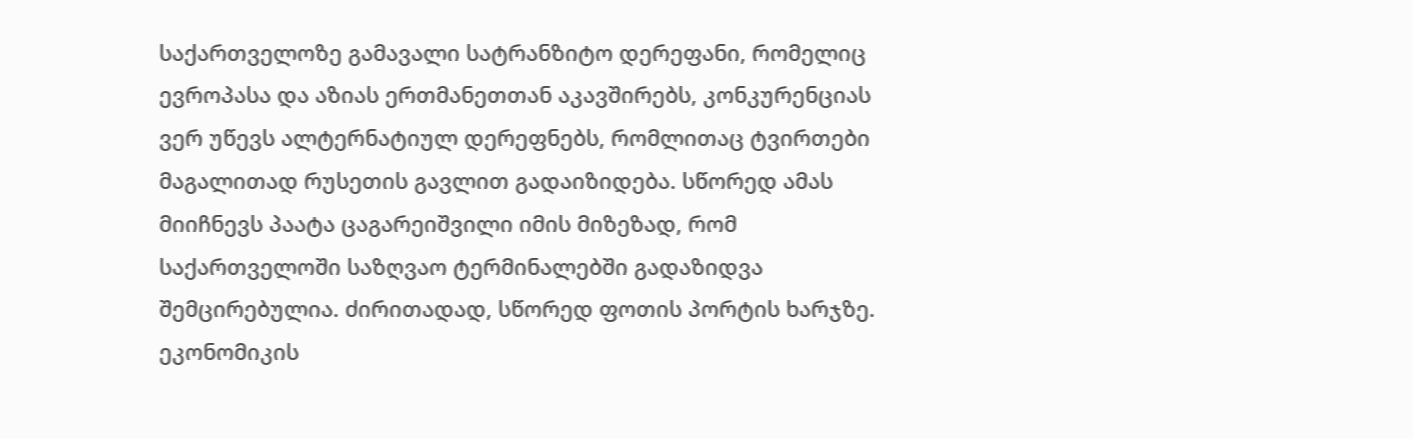საქართველოზე გამავალი სატრანზიტო დერეფანი, რომელიც ევროპასა და აზიას ერთმანეთთან აკავშირებს, კონკურენციას ვერ უწევს ალტერნატიულ დერეფნებს, რომლითაც ტვირთები მაგალითად რუსეთის გავლით გადაიზიდება. სწორედ ამას მიიჩნევს პაატა ცაგარეიშვილი იმის მიზეზად, რომ საქართველოში საზღვაო ტერმინალებში გადაზიდვა შემცირებულია. ძირითადად, სწორედ ფოთის პორტის ხარჯზე.
ეკონომიკის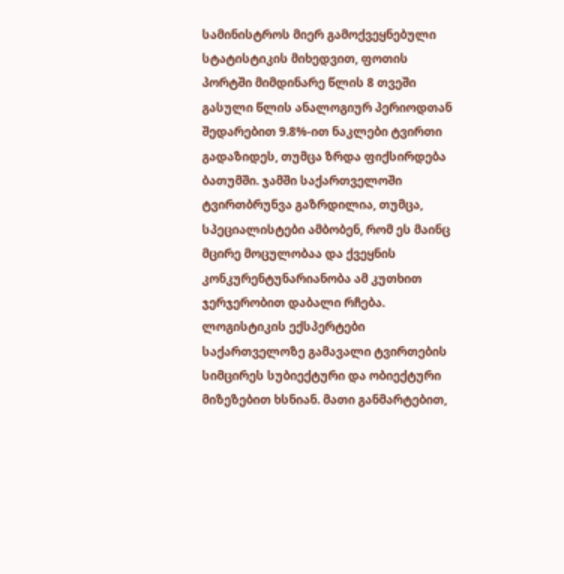სამინისტროს მიერ გამოქვეყნებული სტატისტიკის მიხედვით, ფოთის პორტში მიმდინარე წლის 8 თვეში გასული წლის ანალოგიურ პერიოდთან შედარებით 9.8%-ით ნაკლები ტვირთი გადაზიდეს, თუმცა ზრდა ფიქსირდება ბათუმში. ჯამში საქართველოში ტვირთბრუნვა გაზრდილია, თუმცა, სპეციალისტები ამბობენ, რომ ეს მაინც მცირე მოცულობაა და ქვეყნის კონკურენტუნარიანობა ამ კუთხით ჯერჯერობით დაბალი რჩება.
ლოგისტიკის ექსპერტები საქართველოზე გამავალი ტვირთების სიმცირეს სუბიექტური და ობიექტური მიზეზებით ხსნიან. მათი განმარტებით,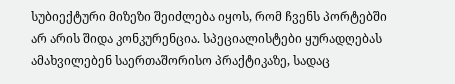სუბიექტური მიზეზი შეიძლება იყოს, რომ ჩვენს პორტებში არ არის შიდა კონკურენცია. სპეციალისტები ყურადღებას ამახვილებენ საერთაშორისო პრაქტიკაზე, სადაც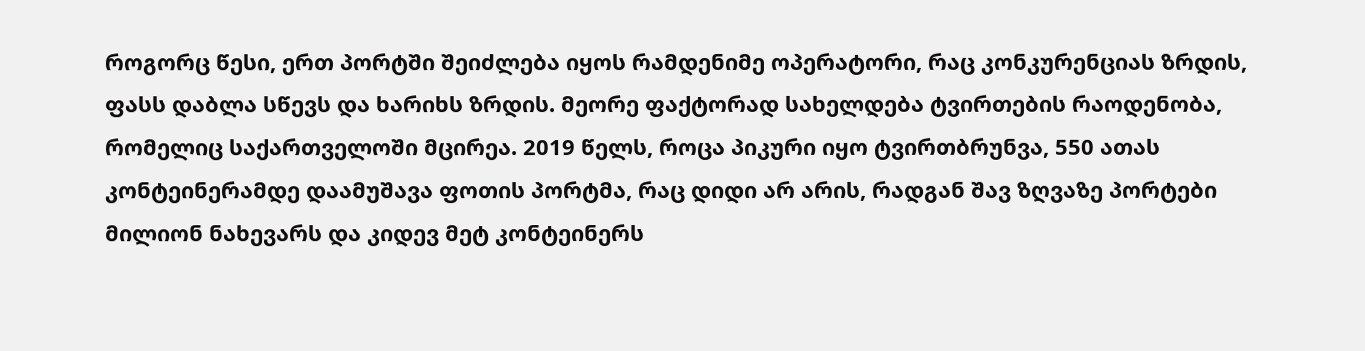როგორც წესი, ერთ პორტში შეიძლება იყოს რამდენიმე ოპერატორი, რაც კონკურენციას ზრდის, ფასს დაბლა სწევს და ხარიხს ზრდის. მეორე ფაქტორად სახელდება ტვირთების რაოდენობა, რომელიც საქართველოში მცირეა. 2019 წელს, როცა პიკური იყო ტვირთბრუნვა, 550 ათას კონტეინერამდე დაამუშავა ფოთის პორტმა, რაც დიდი არ არის, რადგან შავ ზღვაზე პორტები მილიონ ნახევარს და კიდევ მეტ კონტეინერს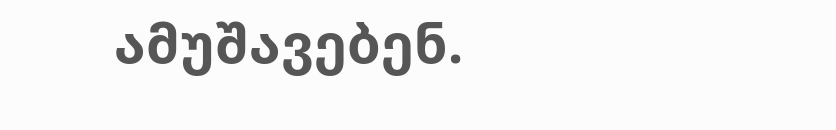ამუშავებენ.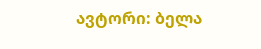ავტორი: ბელა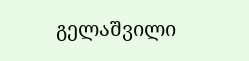გელაშვილი